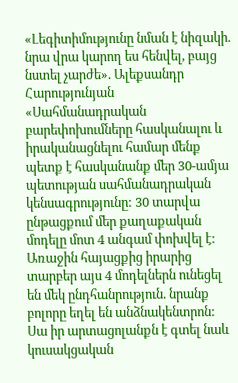«Լեգիտիմությունը նման է նիզակի. նրա վրա կարող ես հենվել, բայց նստել չարժե». Ալեքսանդր Հարությունյան
«Սահմանադրական բարեփոխումները հասկանալու և իրականացնելու համար մենք պետք է հասկանանք մեր 30-ամյա պետության սահմանադրական կենսագրությունը: 30 տարվա ընթացքում մեր քաղաքական մոդելը մոտ 4 անգամ փոխվել է: Առաջին հայացքից իրարից տարբեր այս 4 մոդելներն ունեցել են մեկ ընդհանրություն. նրանք բոլորը եղել են անձնակենտրոն: Սա իր արտացոլանքն է գտել նաև կուսակցական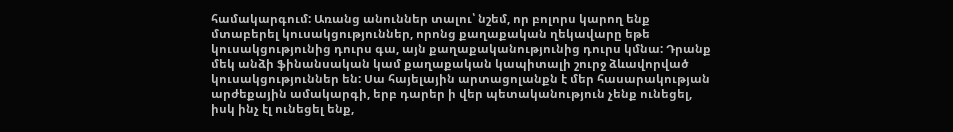համակարգում: Առանց անուններ տալու՝ նշեմ, որ բոլորս կարող ենք մտաբերել կուսակցություններ, որոնց քաղաքական ղեկավարը եթե կուսակցությունից դուրս գա, այն քաղաքականությունից դուրս կմնա: Դրանք մեկ անձի ֆինանսական կամ քաղաքական կապիտալի շուրջ ձևավորված կուսակցություններ են: Սա հայելային արտացոլանքն է մեր հասարակության արժեքային ամակարգի, երբ դարեր ի վեր պետականություն չենք ունեցել, իսկ ինչ էլ ունեցել ենք,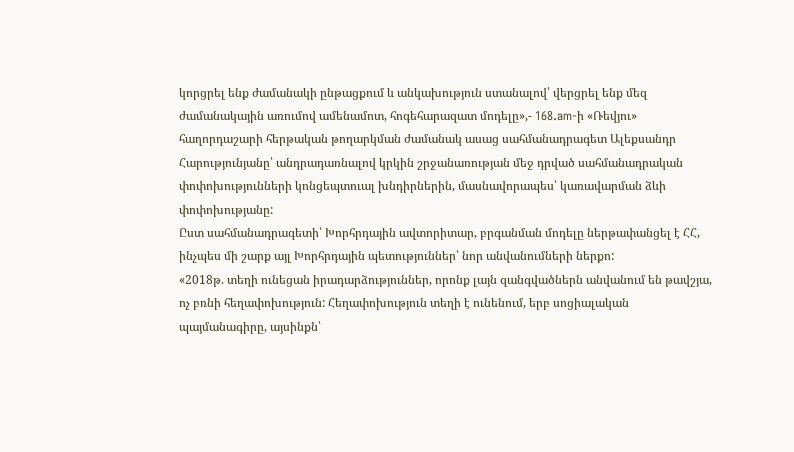կորցրել ենք ժամանակի ընթացքում և անկախություն ստանալով՝ վերցրել ենք մեզ ժամանակային առումով ամենամոտ, հոգեհարազատ մոդելը»,- 168.am-ի «Ռեվյու» հաղորդաշարի հերթական թողարկման ժամանակ ասաց սահմանադրագետ Ալեքսանդր Հարությունյանը՝ անդրադառնալով կրկին շրջանառության մեջ դրված սահմանադրական փոփոխությունների կոնցեպտուալ խնդիրներին, մասնավորապես՝ կառավարման ձևի փոփոխությանը:
Ըստ սահմանադրագետի՝ Խորհրդային ավտորիտար, բրգանման մոդելը ներթափանցել է ՀՀ, ինչպես մի շարք այլ Խորհրդային պետություններ՝ նոր անվանումների ներքո:
«2018թ. տեղի ունեցան իրադարձություններ, որոնք լայն զանգվածներն անվանում են թավշյա, ոչ բռնի հեղափոխություն: Հեղափոխություն տեղի է ունենում, երբ սոցիալական պայմանագիրը, այսինքն՝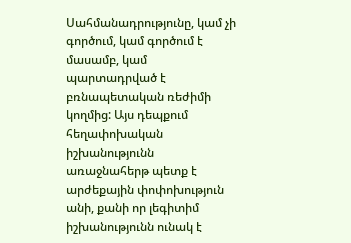Սահմանադրությունը, կամ չի գործում, կամ գործում է մասամբ, կամ պարտադրված է բռնապետական ռեժիմի կողմից: Այս դեպքում հեղափոխական իշխանությունն առաջնահերթ պետք է արժեքային փոփոխություն անի, քանի որ լեգիտիմ իշխանությունն ունակ է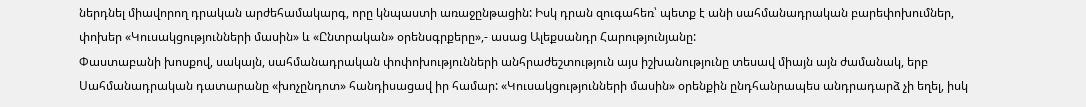ներդնել միավորող դրական արժեհամակարգ, որը կնպաստի առաջընթացին: Իսկ դրան զուգահեռ՝ պետք է անի սահմանադրական բարեփոխումներ, փոխեր «Կուսակցությունների մասին» և «Ընտրական» օրենսգրքերը»,- ասաց Ալեքսանդր Հարությունյանը:
Փաստաբանի խոսքով, սակայն, սահմանադրական փոփոխությունների անհրաժեշտություն այս իշխանությունը տեսավ միայն այն ժամանակ, երբ Սահմանադրական դատարանը «խոչընդոտ» հանդիսացավ իր համար: «Կուսակցությունների մասին» օրենքին ընդհանրապես անդրադարձ չի եղել, իսկ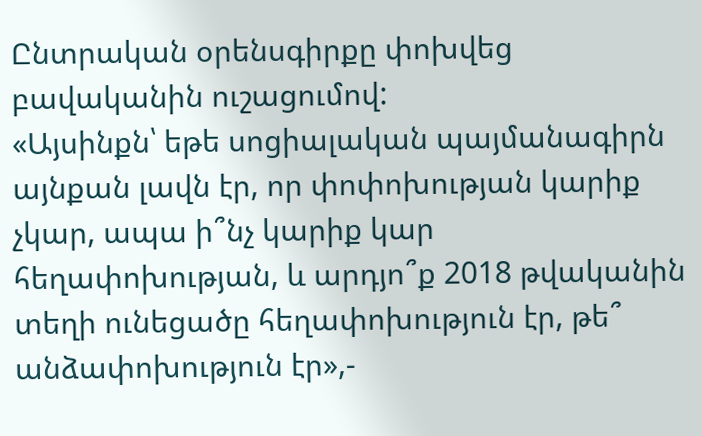Ընտրական օրենսգիրքը փոխվեց բավականին ուշացումով:
«Այսինքն՝ եթե սոցիալական պայմանագիրն այնքան լավն էր, որ փոփոխության կարիք չկար, ապա ի՞նչ կարիք կար հեղափոխության, և արդյո՞ք 2018 թվականին տեղի ունեցածը հեղափոխություն էր, թե՞ անձափոխություն էր»,-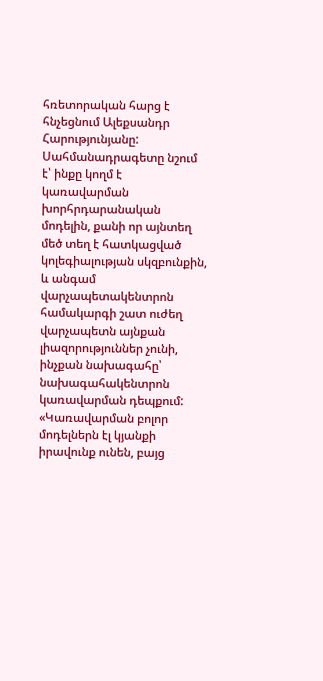հռետորական հարց է հնչեցնում Ալեքսանդր Հարությունյանը:
Սահմանադրագետը նշում է՝ ինքը կողմ է կառավարման խորհրդարանական մոդելին, քանի որ այնտեղ մեծ տեղ է հատկացված կոլեգիալության սկզբունքին, և անգամ վարչապետակենտրոն համակարգի շատ ուժեղ վարչապետն այնքան լիազորություններ չունի, ինչքան նախագահը՝ նախագահակենտրոն կառավարման դեպքում:
«Կառավարման բոլոր մոդելներն էլ կյանքի իրավունք ունեն, բայց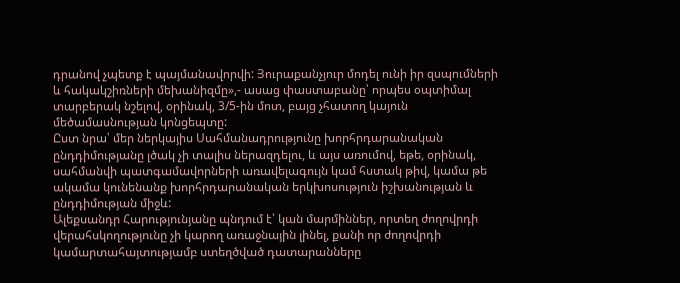դրանով չպետք է պայմանավորվի: Յուրաքանչյուր մոդել ունի իր զսպումների և հակակշիռների մեխանիզմը»,- ասաց փաստաբանը՝ որպես օպտիմալ տարբերակ նշելով, օրինակ, 3/5-ին մոտ, բայց չհատող կայուն մեծամասնության կոնցեպտը:
Ըստ նրա՝ մեր ներկայիս Սահմանադրությունը խորհրդարանական ընդդիմությանը լծակ չի տալիս ներազդելու, և այս առումով, եթե, օրինակ, սահմանվի պատգամավորների առավելագույն կամ հստակ թիվ, կամա թե ակամա կունենանք խորհրդարանական երկխոսություն իշխանության և ընդդիմության միջև:
Ալեքսանդր Հարությունյանը պնդում է՝ կան մարմիններ, որտեղ ժողովրդի վերահսկողությունը չի կարող առաջնային լինել, քանի որ ժողովրդի կամարտահայտությամբ ստեղծված դատարանները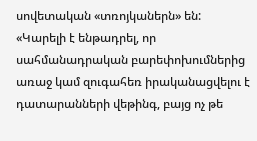սովետական «տռոյկաներն» են:
«Կարելի է ենթադրել, որ սահմանադրական բարեփոխումներից առաջ կամ զուգահեռ իրականացվելու է դատարանների վեթինգ, բայց ոչ թե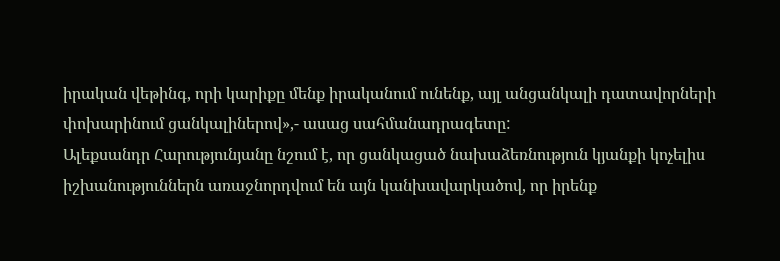իրական վեթինգ, որի կարիքը մենք իրականում ունենք, այլ անցանկալի դատավորների փոխարինում ցանկալիներով»,- ասաց սահմանադրագետը:
Ալեքսանդր Հարությունյանը նշում է, որ ցանկացած նախաձեռնություն կյանքի կոչելիս իշխանություններն առաջնորդվում են այն կանխավարկածով, որ իրենք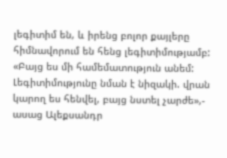լեգիտիմ են, և իրենց բոլոր քայլերը հիմնավորում են հենց լեգիտիմությամբ:
«Բայց ես մի համեմատություն անեմ: Լեգիտիմությունը նման է նիզակի. վրան կարող ես հենվել, բայց նստել չարժե»,- ասաց Ալեքսանդր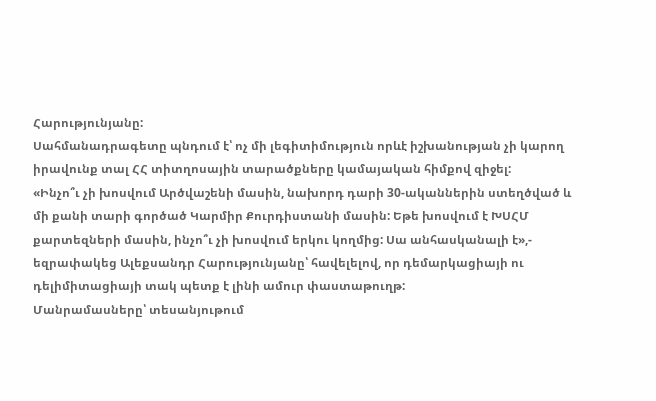Հարությունյանը:
Սահմանադրագետը պնդում է՝ ոչ մի լեգիտիմություն որևէ իշխանության չի կարող իրավունք տալ ՀՀ տիտղոսային տարածքները կամայական հիմքով զիջել:
«Ինչո՞ւ չի խոսվում Արծվաշենի մասին, նախորդ դարի 30-ականներին ստեղծված և մի քանի տարի գործած Կարմիր Քուրդիստանի մասին: Եթե խոսվում է ԽՍՀՄ քարտեզների մասին, ինչո՞ւ չի խոսվում երկու կողմից: Սա անհասկանալի է»,- եզրափակեց Ալեքսանդր Հարությունյանը՝ հավելելով, որ դեմարկացիայի ու դելիմիտացիայի տակ պետք է լինի ամուր փաստաթուղթ:
Մանրամասները՝ տեսանյութում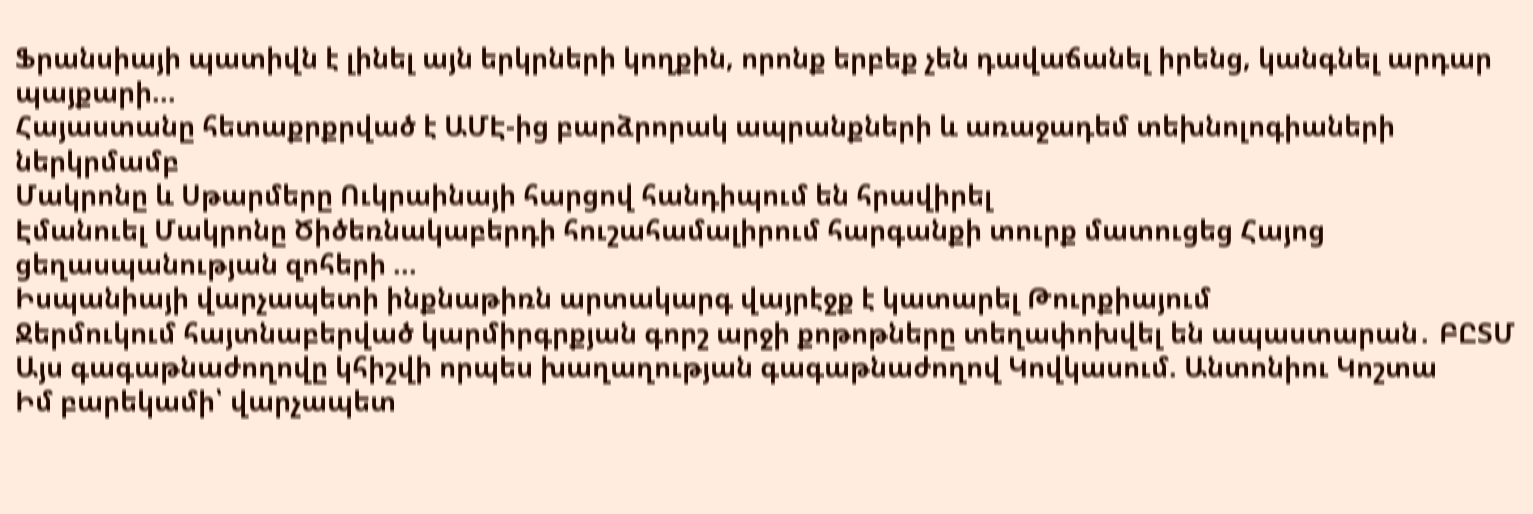Ֆրանսիայի պատիվն է լինել այն երկրների կողքին, որոնք երբեք չեն դավաճանել իրենց, կանգնել արդար պայքարի...
Հայաստանը հետաքրքրված է ԱՄԷ-ից բարձրորակ ապրանքների և առաջադեմ տեխնոլոգիաների ներկրմամբ
Մակրոնը և Սթարմերը Ուկրաինայի հարցով հանդիպում են հրավիրել
Էմանուել Մակրոնը Ծիծեռնակաբերդի հուշահամալիրում հարգանքի տուրք մատուցեց Հայոց ցեղասպանության զոհերի ...
Իսպանիայի վարչապետի ինքնաթիռն արտակարգ վայրէջք է կատարել Թուրքիայում
Ջերմուկում հայտնաբերված կարմիրգրքյան գորշ արջի քոթոթները տեղափոխվել են ապաստարան․ ԲԸՏՄ
Այս գագաթնաժողովը կհիշվի որպես խաղաղության գագաթնաժողով Կովկասում. Անտոնիու Կոշտա
Իմ բարեկամի՝ վարչապետ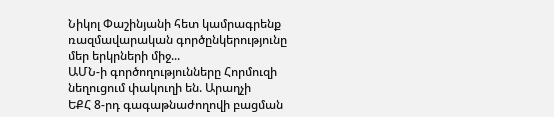Նիկոլ Փաշինյանի հետ կամրագրենք ռազմավարական գործընկերությունը մեր երկրների միջ...
ԱՄՆ-ի գործողությունները Հորմուզի նեղուցում փակուղի են. Արաղչի
ԵՔՀ 8-րդ գագաթնաժողովի բացման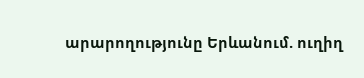արարողությունը Երևանում. ուղիղ